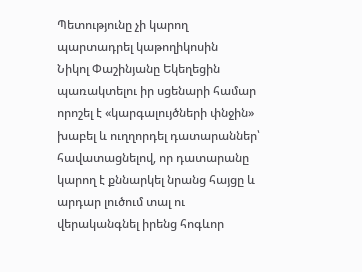Պետությունը չի կարող պարտադրել կաթողիկոսին
Նիկոլ Փաշինյանը Եկեղեցին պառակտելու իր սցենարի համար որոշել է «կարգալույծների փնջին» խաբել և ուղղորդել դատարաններ՝ հավատացնելով, որ դատարանը կարող է քննարկել նրանց հայցը և արդար լուծում տալ ու վերականգնել իրենց հոգևոր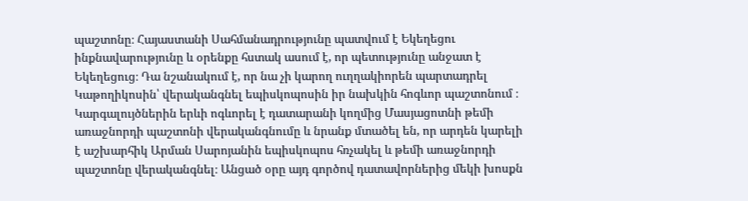պաշտոնը։ Հայաստանի Սահմանադրությունը պատվում է Եկեղեցու ինքնավարությունը և օրենքը հստակ ասում է, որ պետությունը անջատ է Եկեղեցուց։ Դա նշանակում է, որ նա չի կարող ուղղակիորեն պարտադրել Կաթողիկոսին՝ վերականգնել եպիսկոպոսին իր նախկին հոգևոր պաշտոնում ։ Կարգալույծներին երևի ոգևորել է դատարանի կողմից Մասյացոտնի թեմի առաջնորդի պաշտոնի վերականգնումը և նրանք մտածել են, որ արդեն կարելի է աշխարհիկ Արման Սարոյանին եպիսկոպոս հռչակել և թեմի առաջնորդի պաշտոնը վերականգնել։ Անցած օրը այդ գործով դատավորներից մեկի խոսքն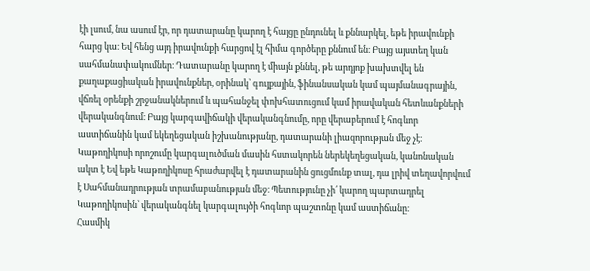էի լսում, նա ասում էր, որ դատարանը կարող է հայցը ընդունել և քննարկել, եթե իրավունքի հարց կա։ Եվ հենց այդ իրավունքի հարցով էլ հիմա գործերը քննում են։ Բայց այստեղ կան սահմանափակումներ։ Դատարանը կարող է միայն քննել, թե արդյոք խախտվել են քաղաքացիական իրավունքներ, օրինակ՝ գույքային, ֆինանսական կամ պայմանագրային, վճռել օրենքի շրջանակներում և պահանջել փոխհատուցում կամ իրավական հետևանքների վերականգնում։ Բայց կարգավիճակի վերականգնումը, որը վերաբերում է հոգևոր աստիճանին կամ եկեղեցական իշխանությանը, դատարանի լիազորության մեջ չէ։ Կաթողիկոսի որոշումը կարգալուծման մասին հստակորեն ներեկեղեցական, կանոնական ակտ է Եվ եթե Կաթողիկոսը հրաժարվել է դատարանին ցուցմունք տալ, դա լրիվ տեղավորվում է Սահմանադրության տրամաբանության մեջ։ Պետությունը չի՛ կարող պարտադրել Կաթողիկոսին՝ վերականգնել կարգալույծի հոգևոր պաշտոնը կամ աստիճանը։
Հասմիկ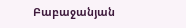Բաբաջանյան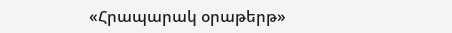«Հրապարակ օրաթերթ»